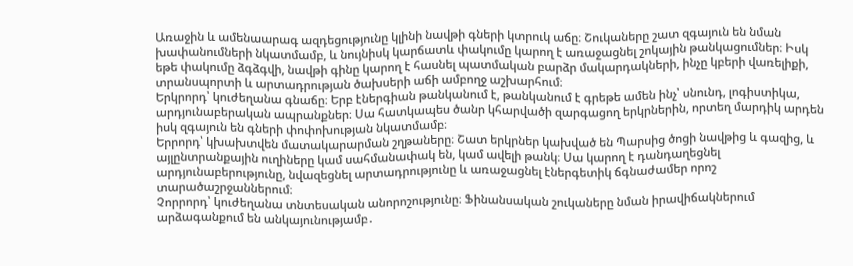Առաջին և ամենաարագ ազդեցությունը կլինի նավթի գների կտրուկ աճը։ Շուկաները շատ զգայուն են նման խափանումների նկատմամբ, և նույնիսկ կարճատև փակումը կարող է առաջացնել շոկային թանկացումներ։ Իսկ եթե փակումը ձգձգվի, նավթի գինը կարող է հասնել պատմական բարձր մակարդակների, ինչը կբերի վառելիքի, տրանսպորտի և արտադրության ծախսերի աճի ամբողջ աշխարհում։
Երկրորդ՝ կուժեղանա գնաճը։ Երբ էներգիան թանկանում է, թանկանում է գրեթե ամեն ինչ՝ սնունդ, լոգիստիկա, արդյունաբերական ապրանքներ։ Սա հատկապես ծանր կհարվածի զարգացող երկրներին, որտեղ մարդիկ արդեն իսկ զգայուն են գների փոփոխության նկատմամբ։
Երրորդ՝ կխախտվեն մատակարարման շղթաները։ Շատ երկրներ կախված են Պարսից ծոցի նավթից և գազից, և այլընտրանքային ուղիները կամ սահմանափակ են, կամ ավելի թանկ։ Սա կարող է դանդաղեցնել արդյունաբերությունը, նվազեցնել արտադրությունը և առաջացնել էներգետիկ ճգնաժամեր որոշ տարածաշրջաններում։
Չորրորդ՝ կուժեղանա տնտեսական անորոշությունը։ Ֆինանսական շուկաները նման իրավիճակներում արձագանքում են անկայունությամբ․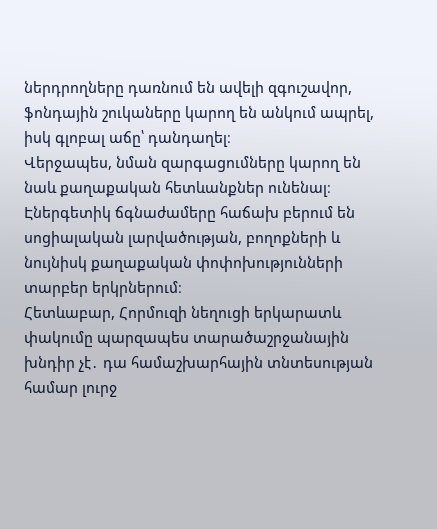ներդրողները դառնում են ավելի զգուշավոր, ֆոնդային շուկաները կարող են անկում ապրել, իսկ գլոբալ աճը՝ դանդաղել։
Վերջապես, նման զարգացումները կարող են նաև քաղաքական հետևանքներ ունենալ։ Էներգետիկ ճգնաժամերը հաճախ բերում են սոցիալական լարվածության, բողոքների և նույնիսկ քաղաքական փոփոխությունների տարբեր երկրներում։
Հետևաբար, Հորմուզի նեղուցի երկարատև փակումը պարզապես տարածաշրջանային խնդիր չէ․ դա համաշխարհային տնտեսության համար լուրջ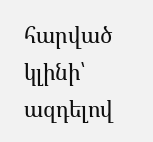հարված կլինի՝ ազդելով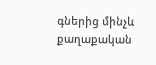գներից մինչև քաղաքական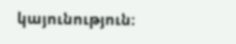կայունություն։